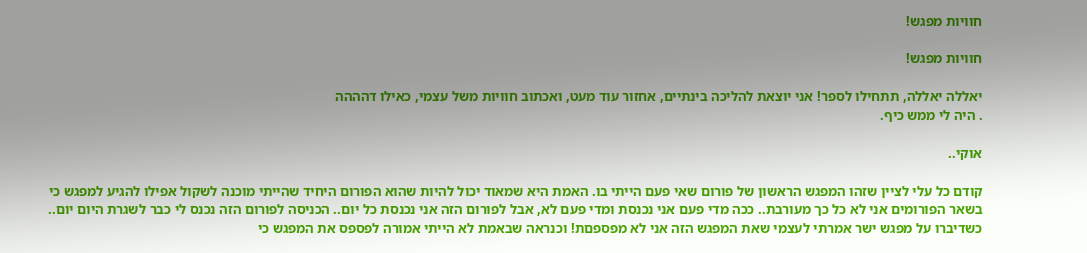חוויות מפגש!

חוויות מפגש!

יאללה יאללה, תתחילו לספר! אני יוצאת להליכה בינתיים, אחזור עוד מעט, ואכתוב חוויות משל עצמי, כאילו דהההה
. היה לי ממש כיף.

אוקי..

קודם כל עלי לציין שזהו המפגש הראשון של פורום שאי פעם הייתי בו. האמת היא שמאוד יכול להיות שהוא הפורום היחיד שהייתי מוכנה לשקול אפילו להגיע למפגש כי בשאר הפורומים אני לא כל כך מעורבת.. ככה מדי פעם אני נכנסת ומדי פעם לא, אבל לפורום הזה אני נכנסת כל יום.. הכניסה לפורום הזה נכנס לי כבר לשגרת היום יום.. כשדיברו על מפגש ישר אמרתי לעצמי שאת המפגש הזה אני לא מפספםת! וכנראה שבאמת לא הייתי אמורה לפספס את המפגש כי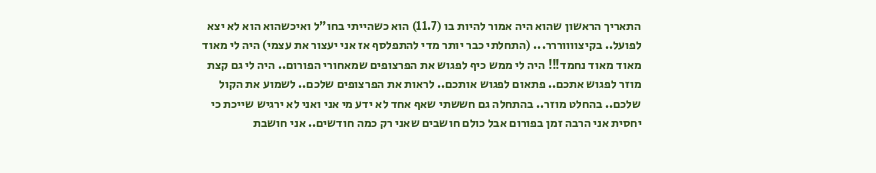התאריך הראשון שהוא היה אמור להיות בו (11.7) הוא כשהייתי בחו"ל ואיכשהוא הוא לא יצא לפועל.. בקיצווווררר... (התחלתי כבר יותר מדי להתפלסף אז אני יעצור את עצמי) היה לי מאוד מאוד מאוד נחמד!!! היה לי ממש כיף לפגוש את הפרצופים שמאחורי הפורום.. היה לי גם קצת מוזר לפגוש אתכם.. פתאום לפגוש אותכם.. לראות את הפרצופים שלכם.. לשמוע את הקול שלכם.. בהחלט מוזר.. בהתחלה גם חששתי שאף אחד לא ידע מי אני ואני לא ירגיש שייכת כי יחסית אני הרבה זמן בפורום אבל כולם חושבים שאני רק כמה חודשים.. אני חושבת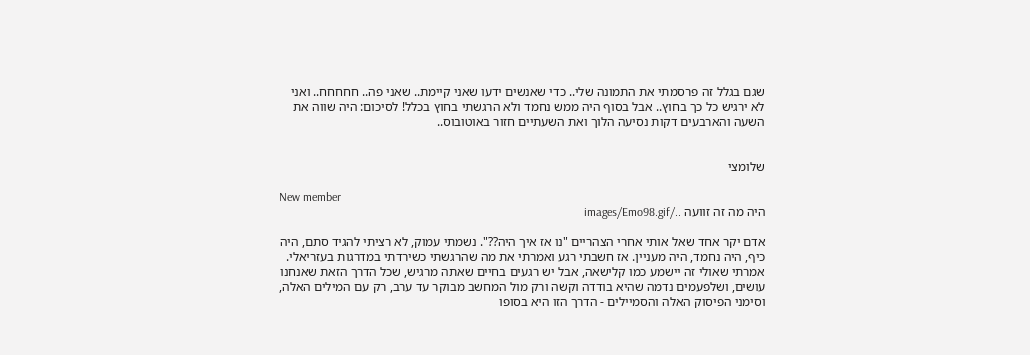שגם בגלל זה פרסמתי את התמונה שלי.. כדי שאנשים ידעו שאני קיימת.. שאני פה.. חחחחח.. ואני לא ירגיש כל כך בחוץ.. אבל בסוף היה ממש נחמד ולא הרגשתי בחוץ בכלל! לסיכום: היה שווה את השעה והארבעים דקות נסיעה הלוך ואת השעתיים חזור באוטובוס..


שלומצי

New member
היה מה זה זוועה ../images/Emo98.gif

אדם יקר אחד שאל אותי אחרי הצהריים "נו אז איך היה??". נשמתי עמוק, לא רציתי להגיד סתם, היה כיף, היה נחמד, היה מעניין. אז חשבתי רגע ואמרתי את מה שהרגשתי כשירדתי במדרגות בעזריאלי. אמרתי שאולי זה יישמע כמו קלישאה, אבל יש רגעים בחיים שאתה מרגיש, שכל הדרך הזאת שאנחנו עושים, ושלפעמים נדמה שהיא בודדה וקשה ורק מול המחשב מבוקר עד ערב, רק עם המילים האלה, וסימני הפיסוק האלה והסמיילים - הדרך הזו היא בסופו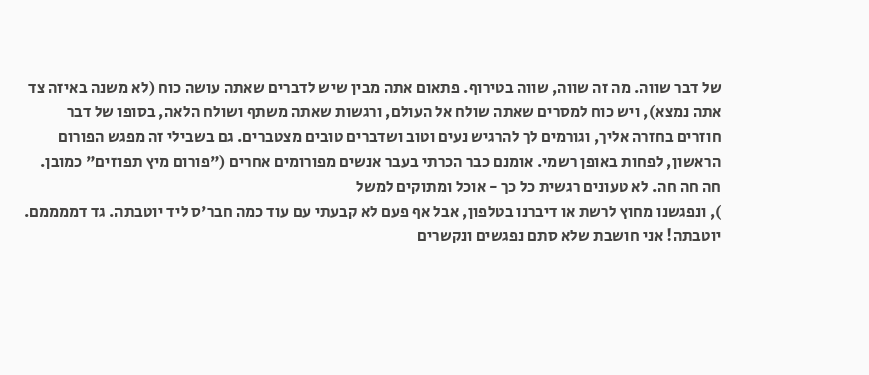של דבר שווה. מה זה שווה, שווה בטירוף. פתאום אתה מבין שיש לדברים שאתה עושה כוח (לא משנה באיזה צד אתה נמצא), ויש כוח למסרים שאתה שולח אל העולם, ורגשות שאתה משתף ושולח הלאה, בסופו של דבר חוזרים בחזרה אליך, וגורמים לך להרגיש נעים וטוב ושדברים טובים מצטברים. גם בשבילי זה מפגש הפורום הראשון, לפחות באופן רשמי. אומנם כבר הכרתי בעבר אנשים מפורומים אחרים ("פורום מיץ תפוזים" כמובן. חה חה חה. לא טעונים רגשית כל כך - אוכל ומתוקים למשל
), ונפגשנו מחוץ לרשת או דיברנו בטלפון, אבל אף פעם לא קבעתי עם עוד כמה חבר'ס ליד יוטבתה. גד דממממם. יוטבתה! אני חושבת שלא סתם נפגשים ונקשרים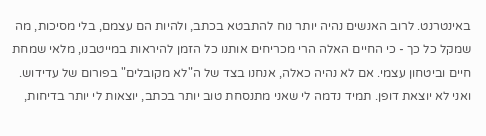באינטרנט. לרוב האנשים נהיה יותר נוח להתבטא בכתב, ולהיות הם עצמם, בלי מסיכות, מה שמקל כל כך - כי החיים האלה הרי מכריחים אותנו כל הזמן להיראות במייטבנו, מלאי שמחת חיים וביטחון עצמי. אם לא נהיה כאלה, אנחנו בצד של ה"לא מקובלים" בפורום של עדידוש. ואני לא יוצאת דופן. תמיד נדמה לי שאני מתנסחת טוב יותר בכתב, יוצאות לי יותר בדיחות,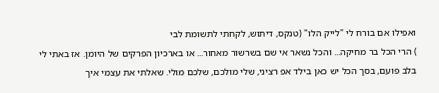ואפילו אם בורח לי "לייק הלו" (טנקס, דיתוש, לקחתי לתשומת לבי
) הרי הכל בר מחיקה... והכל נשאר אי שם בשרשור מאחור... או בארכיון הפרקים של היומן. אז באתי לי בלב פועם, בסך הכל יש כאן בילד אפ רציני, שלי מולכם, שלכם מולי. שאלתי את עצמי איך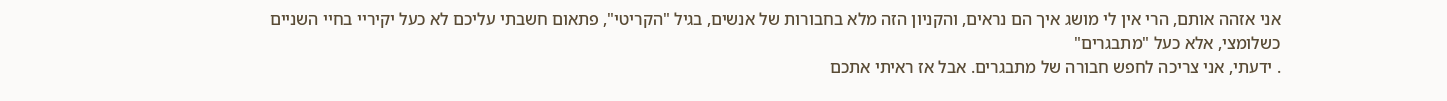אני אזהה אותם, הרי אין לי מושג איך הם נראים, והקניון הזה מלא בחבורות של אנשים, בגיל "הקריטי", פתאום חשבתי עליכם לא כעל יקיריי בחיי השניים כשלומצי, אלא כעל "מתבגרים"
. ידעתי, אני צריכה לחפש חבורה של מתבגרים. אבל אז ראיתי אתכם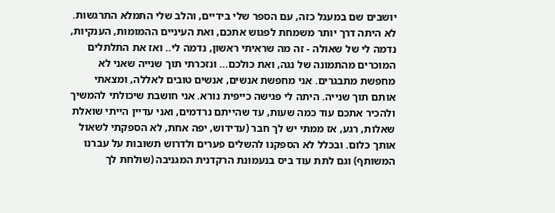יושבים שם במעגל כזה, עם הספר שלי בידיים, והלב שלי התמלא התרגשות. לא היתה דרך יותר משמחת לפגוש אתכם, ואת העיניים ההמומות, הענקיות, נדמה לי של שאולה - זה מה שראיתי ראשון, נדמה לי.. ואז את התלתלים המוכרים מהתמונה של נגה, ואת כולכם... ונזכרתי תוך שנייה שאני לא מחפשת מתבגרים. אני מחפשת אנשים, אנשים טובים לאללה, ומצאתי אותם תוך שנייה. היתה לי פגישה כייפית נורא. אני חושבת שיכולתי להמשיך ולהכיר אתכם עוד כמה שעות, עד שהייתם נרדמים, ואני עדיין הייתי שואלת שאלות, רגע, אז ממתי יש לך חבר (עדידוש, יפה אחת, לא הספקתי לשאול אותך כלום. ובכלל לא הספקנו להשלים פערים ולדרוש תשובות על עברנו המשותף) וגם לתת עוד ביס בנעמונת הרקדנית המגניבה (שולחת לך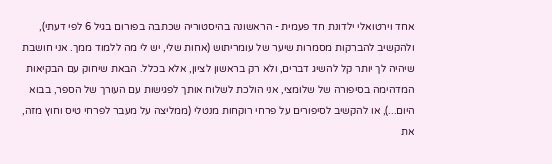אחד וירטואלי ילדונת חד פעמית - הראשונה בהיסטוריה שכתבה בפורום בגיל 6 לפי דעתי), ולהקשיב להברקות מסמרות שיער של עומריתוש (אחות שלי, יש לי מה ללמוד ממך. אני חושבת שיהיה לך יותר קל להשיג דברים, ולא רק בראשון לציון, אלא בכלל. הבאת שיחוק עם הבקיאות המדהימה בסיפורה של שלומצי, אני הולכת לשלוח אותך לפגישות עם העורך של הספר, בבוא היום...), או להקשיב לסיפורים על פרחי רוקחות מנטלי (ממליצה על מעבר לפרחי טיס וחוץ מזה, את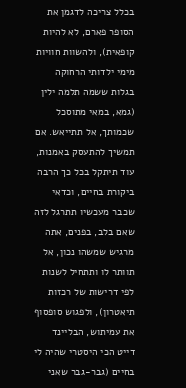בכלל צריכה לדגמן את הסופר פארם, לא להיות קופאית), ולהשוות חוויות מימי ילדותי הרחוקה בגלות ששמה תלמה ילין (גמא, במאי מתוסכל שכמותך, אל תתייאש. אם תמשיך להתעסק באמנות, עוד תיתקל בכל כך הרבה ביקורת בחיים, וכדאי שכבר מעכשיו תתרגל לזה שאם בלב, בפנים, אתה מרגיש שמשהו נכון, אל תוותר לו ותתחיל לשנות לפי דרישות של רכזות תיאטרון), ולפגוש סופסוף את עמיתוש, הבליינד דייט הכי היסטרי שהיה לי בחיים (גבר-גבר שאני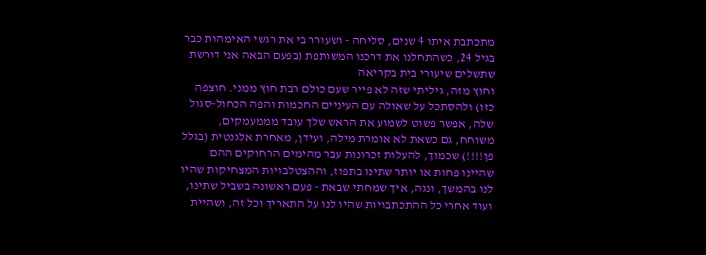מתכתבת איתו 4 שנים, סליחה - ושעורר בי את רגשי האימהות כבר בגיל 24, כשהתחלנו את דרכנו המשותפת (בפעם הבאה אני דורשת שתשלים שיעורי בית בקריאה
וחוץ מזה, גיליתי שזה לא פייר שעם כולם רבת חוץ ממני. חוצפה כזו) ולהסתכל על שאולה עם העיניים החכמות והפה הכחול-סגול שלה, אפשר פשוט לשמוע את הראש שלך עובד מממעמקים, משוחח, גם כשאת לא אומרת מילה, ועידן, מאחרת אלגנטית (בגלל פן!!!!) שכמוך, להעלות זכרונות עבר מהימים הרחוקים ההם שהיינו פחות או יותר שתינו בתפוז, וההצטלבויות המצחיקות שהיו לנו בהמשך, ונגה, איך שמחתי שבאת - פעם ראשונה בשביל שתינו, ועוד אחרי כל ההתכתבויות שהיו לנו על התאריך וכל זה, ושהיית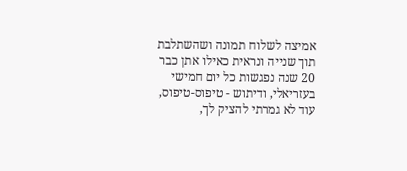אמיצה לשלוח תמונה ושהשתלבת תוך שנייה ונראית כאילו אתן כבר 20 שנה נפגשות כל יום חמישי בעזריאלי, ודיתוש - טיפוס-טיפוס, עוד לא גמרתי להציק לך,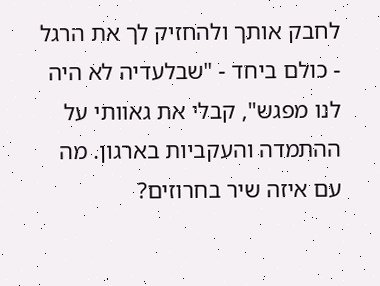לחבק אותך ולהחזיק לך את הרגל - כולם ביחד - "שבלעדיה לא היה לנו מפגש", קבלי את גאוותי על ההתמדה והעקביות בארגון. מה עם איזה שיר בחרוזים?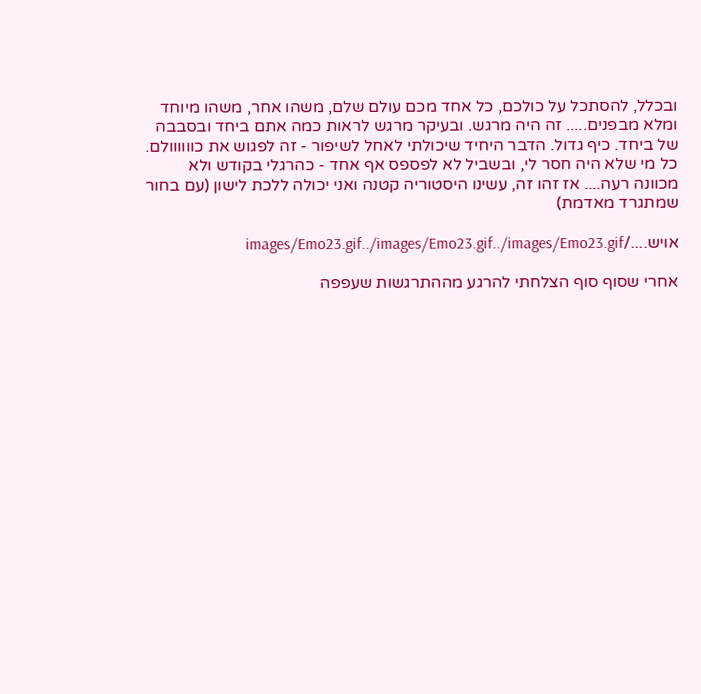ובכלל, להסתכל על כולכם, כל אחד מכם עולם שלם, משהו אחר, משהו מיוחד ומלא מבפנים..... זה היה מרגש. ובעיקר מרגש לראות כמה אתם ביחד ובסבבה של ביחד. כיף גדול. הדבר היחיד שיכולתי לאחל לשיפור - זה לפגוש את כוווווולם. כל מי שלא היה חסר לי, ובשביל לא לפספס אף אחד - כהרגלי בקודש ולא מכוונה רעה.... אז זהו זה, עשינו היסטוריה קטנה ואני יכולה ללכת לישון (עם בחור שמתגרד מאדמת)

אויש..../images/Emo23.gif../images/Emo23.gif../images/Emo23.gif

אחרי שסוף סוף הצלחתי להרגע מההתרגשות שעפפה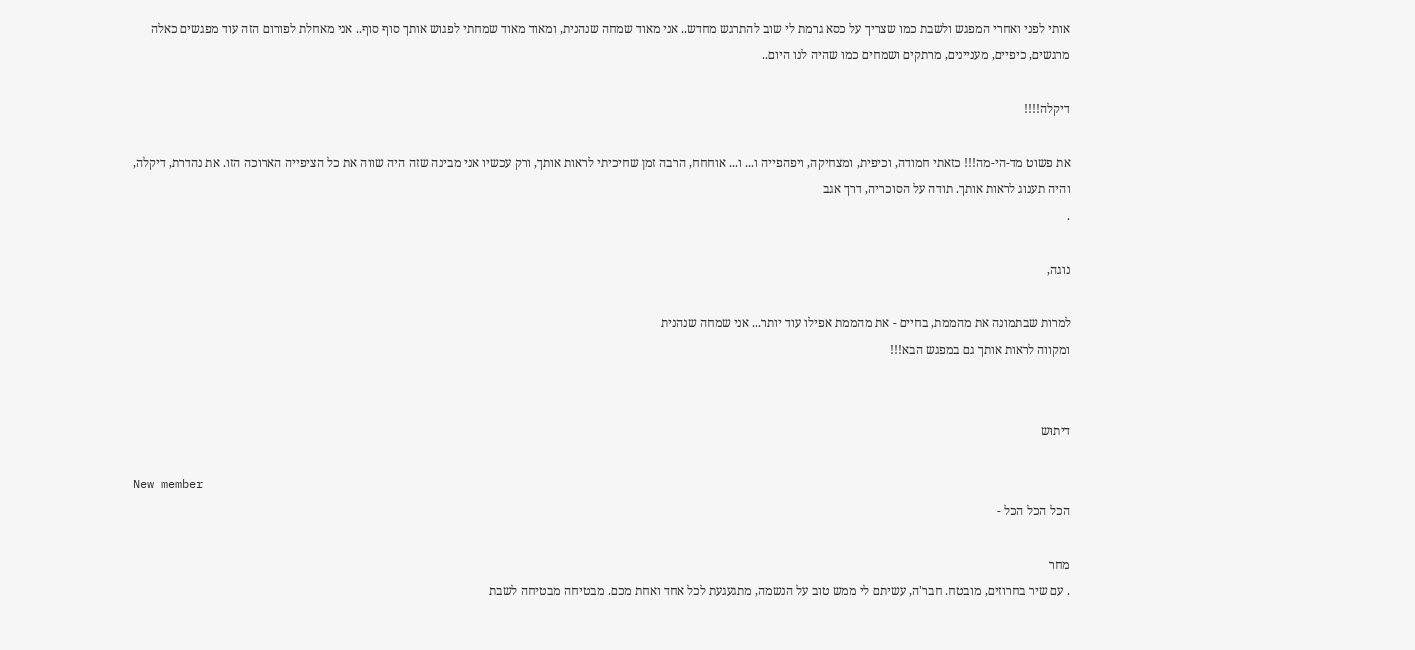אותי לפני ואחרי המפגש ולשבת כמו שצריך על כסא גרמת לי שוב להתרגש מחדש.. אני מאוד שמחה שנהנית, ומאוד מאוד שמחתי לפגוש אותך סוף סוף.. אני מאחלת לפורום הזה עוד מפגשים כאלה מרגשים, כיפיים, מעניינים, מרתקים ושמחים כמו שהיה לנו היום..

דיקלה!!!!

את פשוט מד-הי-מה!!! כזאתי חמודה, וכיפית, ומצחיקה, ויפהפייה ו... ו... אוחחח, הרבה זמן שחיכיתי לראות אותך, ורק עכשיו אני מבינה שזה היה שווה את כל הציפייה הארוכה הזו. את נהדרת, דיקלה, והיה תענוג לראות אותך. תודה על הסוכריה, דרך אגב
.

נוגה,

למרות שבתמונה את מהממת, בחיים - את מהממת אפילו עוד יותר... אני שמחה שנהנית
ומקווה לראות אותך גם במפגש הבא!!!


דיתוּש

New member
הכל הכל הכל -

מחר
. עם שיר בחרוזים, מובטח. חבר'ה, עשיתם לי ממש טוב על הנשמה, מתגעגעת לכל אחד ואחת מכם. מבטיחה מבטיחה לשבת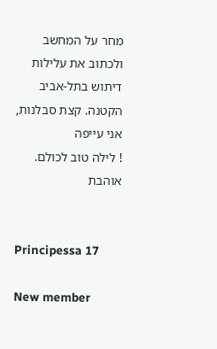מחר על המחשב ולכתוב את עלילות דיתוש בתל-אביב הקטנה. קצת סבלנות, אני עייפה
! לילה טוב לכולם. אוהבת


Principessa 17

New member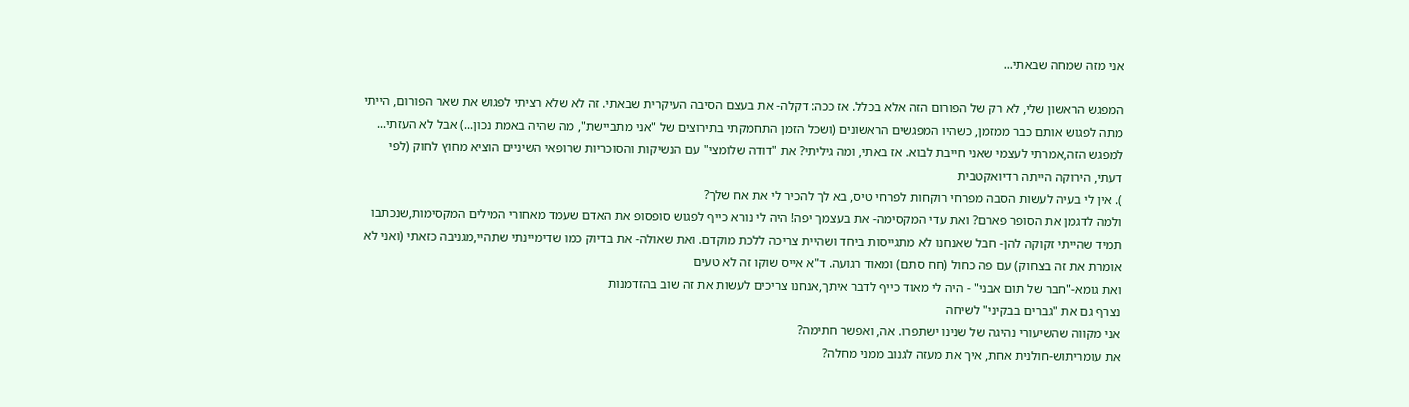אני מזה שמחה שבאתי...

המפגש הראשון שלי, לא רק של הפורום הזה אלא בכלל. אז ככה: דקלה- את בעצם הסיבה העיקרית שבאתי. זה לא שלא רציתי לפגוש את שאר הפורום, הייתי מתה לפגוש אותם כבר ממזמן, כשהיו המפגשים הראשונים (ושכל הזמן התחמקתי בתירוצים של "אני מתביישת", מה שהיה באמת נכון...) אבל לא העזתי... למפגש הזה,אמרתי לעצמי שאני חייבת לבוא. אז באתי, ומה גיליתי? את "דודה שלומצי" עם הנשיקות והסוכריות שרופאי השיניים הוציא מחוץ לחוק (לפי דעתי, הירוקה הייתה רדיואקטבית
). אין לי בעיה לעשות הסבה מפרחי רוקחות לפרחי טיס, בא לך להכיר לי את אח שלך?
ולמה לדגמן את הסופר פארם? ואת עדי המקסימה- את בעצמך יפה! היה לי נורא כייף לפגוש סופסופ את האדם שעמד מאחורי המילים המקסימות,שנכתבו תמיד שהייתי זקוקה להן- חבל שאנחנו לא מתגייסות ביחד ושהיית צריכה ללכת מוקדם. ואת שאולה- את בדיוק כמו שדימיינתי שתהיי,מגניבה כזאתי (ואני לא אומרת את זה בצחוק) עם פה כחול (חח סתם) ומאוד רגועה. ד"א אייס שוקו זה לא טעים
ואת גומא-"חבר של תום אבני" - היה לי מאוד כייף לדבר איתך,אנחנו צריכים לעשות את זה שוב בהזדמנות
נצרף גם את "גברים בבקיני" לשיחה
אני מקווה שהשיעורי נהיגה של שנינו ישתפרו. אה, ואפשר חתימה?
את עומריתוש-חולנית אחת, איך את מעזה לגנוב ממני מחלה?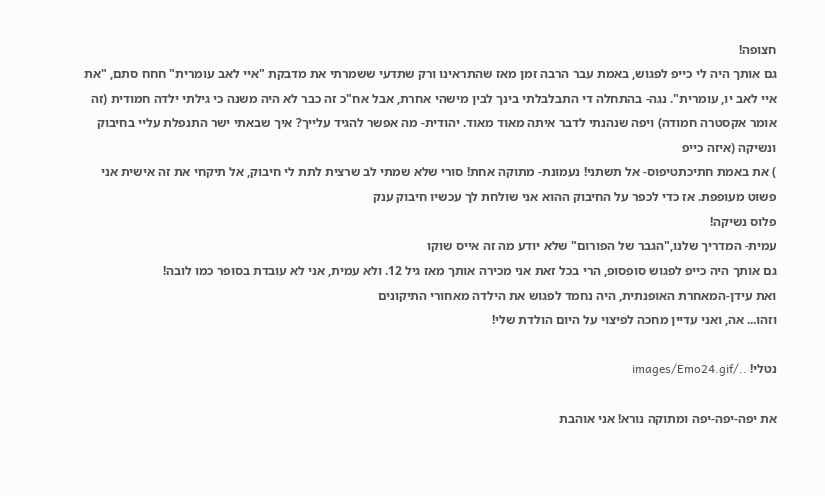חצופה!
גם אותך היה לי כייפ לפגוש, באמת עבר הרבה זמן מאז שהתראינו ורק שתדעי ששמרתי את מדבקת "איי לאב עומרית" חחח סתם, "את איי לאב יו, עומרית". נגה- בהתחלה די התבלבלתי בינך לבין מישהי אחרת, אבל אח"כ זה כבר לא היה משנה כי גילתי ילדה חמודית (זה אומר אקסטרה חמודה) ויפה שנהנתי לדבר איתה מאוד מאוד. יהודית- מה אפשר להגיד עלייך? איך שבאתי ישר התנפלת עליי בחיבוק ונשיקה (איזה כייפ
) את באמת חתיכתטיפוס- אל תשתני! נעמונת- מתוקה אחת! סורי שלא שמתי לב שרצית לתת לי חיבוק, אל תיקחי את זה אישית אני פשוט מעופפת. אז כדי לכפר על החיבוק ההוא אני שולחת לך עכשיו חיבוק ענק
פלוס נשיקה!
עמית- המדריך שלנו,"הגבר של הפורום" שלא יודע מה זה אייס שוקו
גם אותך היה כייפ לפגוש סופסופ, הרי בכל זאת אני מכירה אותך מאז גיל 12. ולא עמית, אני לא עובדת בסופר כמו לובה!
ואת עידן-המאחרת האופנתית, היה נחמד לפגוש את הילדה מאחורי התיקונים
וזהו... אה, ואני עדיין מחכה לפיצוי על היום הולדת שלי!

נטלי! ../images/Emo24.gif

את יפה-יפה-יפה ומתוקה נורא! אני אוהבת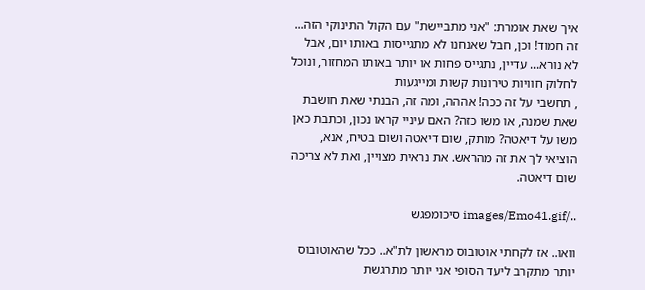איך שאת אומרת: "אני מתביישת" עם הקול התינוקי הזה...
זה חמוד! וכן, חבל שאנחנו לא מתגייסות באותו יום, אבל לא נורא... עדיין, נתגייס פחות או יותר באותו המחזור, ונוכל לחלוק חוויות טירונות קשות ומייגעות
, תחשבי על זה ככה! אההה, ומה זה, הבנתי שאת חושבת שאת שמנה, או משו כזה? האם עיניי קראו נכון, וכתבת כאן משו על דיאטה? מותק, שום דיאטה ושום בטיח, אנא, הוציאי לך את זה מהראש. את נראית מצויין, ואת לא צריכה שום דיאטה.

../images/Emo41.gif סיכומפגש

וואו.. אז לקחתי אוטובוס מראשון לת"א.. ככל שהאוטובוס יותר מתקרב ליעד הסופי אני יותר מתרגשת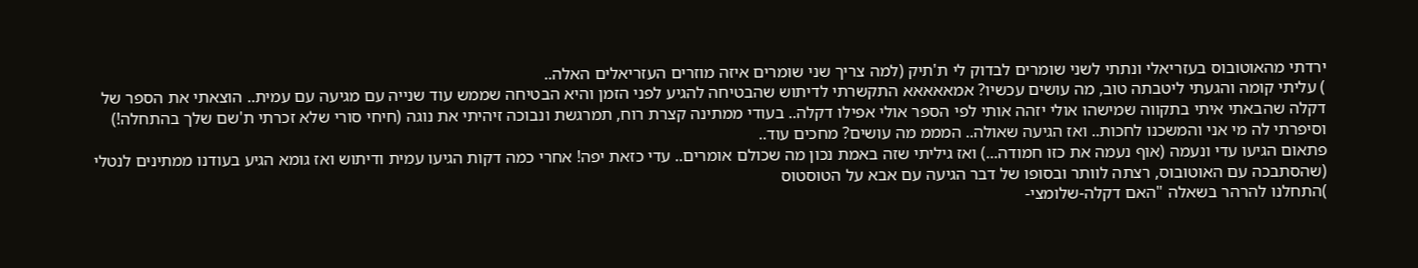ירדתי מהאוטובוס בעזריאלי ונתתי לשני שומרים לבדוק לי ת'תיק (למה צריך שני שומרים איזה מוזרים העזריאלים האלה..
) עליתי קומה והגעתי ליטבתה טוב, מה עושים עכשיו? אמאאאאא התקשרתי לדיתוש שהבטיחה להגיע לפני הזמן והיא הבטיחה שממש עוד שנייה עם מגיעה עם עמית.. הוצאתי את הספר של דקלה שהבאתי איתי בתקווה שמישהו אולי יזהה אותי לפי הספר אולי אפילו דקלה.. בעודי ממתינה קצרת רוח, תמרגשת ונבוכה זיהיתי את נוגה (חיחי סורי שלא זכרתי ת'שם שלך בהתחלה!) וסיפרתי לה מי אני והמשכנו לחכות.. ואז הגיעה שאולה.. המממ מה עושים? מחכים עוד..
פתאום הגיעו עדי ונעמה (אוף נעמה את כזו חמודה...) ואז גיליתי שזה באמת נכון מה שכולם אומרים.. עדי כזאת יפה! אחרי כמה דקות הגיעו עמית ודיתוש ואז גומא הגיע בעודנו ממתינים לנטלי (שהסתבכה עם האוטובוס, רצתה לוותר ובסופו של דבר הגיעה עם אבא על הטוסטוס
)התחלנו להרהר בשאלה "האם דקלה-שלומצי-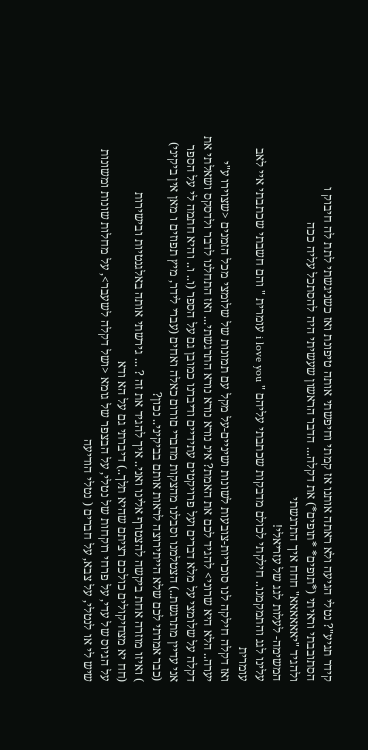קידר תגיע"? נטלי הגיעה ולא ראתה אותנו אז קמתי וחיפשתי אותה טיפונת ואז כשניגשתי לתת לה חיבוק ו
הסתובבתי וראיתי (*תופים* *תופים*) את דקלה... הדבר הראשון שעשיתי היה להסתכל עליה ככה
ולהגיד "יאאאאאא" חחח איך התרגשתי
המשימה- לעלות לגג של עזריאלי!
עלינו לגג והתמקמנו.. חילקתי לכולם מדבקות שכתבתי עליהם " i love you עומרית " והם חשבתי שכתבתי איי לאב עומרית
ואז דקלה חילקה לנו סוכריות-צובעות לשונות ושיניים-על מקל עם תמונות של שלומצי מכל הזמנים <שצוירו ע"י יערה.. הלא היא שרוני> להגיד לכם את האמת? אינ נורא נורא נורא התרגשתי... ואז התחלנו לדבר ולדסקס ושאלתי את דקלה על שלומצי על מלא דברים ועל פרויקטים עתידיים ודיברנו כמובן גם על הספר (ו.. ו.. והיא חתמה לי על הספר
אני עדיין מתרגשת..) הצטלמנו וסבלנו מהצקות מחברי םורום כאלה ואחים (עברי לידר, מיץ תפוזים ו מאן אין ביקיני) (כבר אמרתי לכם שלא הייתירוצה לראות אותם בביקיני.. נכון?
) ואיזו מוזרה אחת ביקשה להצטרף אלינו ואני.. איך להגיד את זה ? ... גירשתי אותה באלגנטיות ובישירות
(חח יא מצחיקולים כולכם רציתם שהיא תלך..) דיברתי גם על הא ודא
על הגיוס של עדי, על פרחי רוקחות של נטלי, על הבצפר של גומא <ושל דקלה לשעבר>, על מחלות שונות ומשונות שיש לי או לנטלי, על צבא, על חברים ( נטלי הודיעה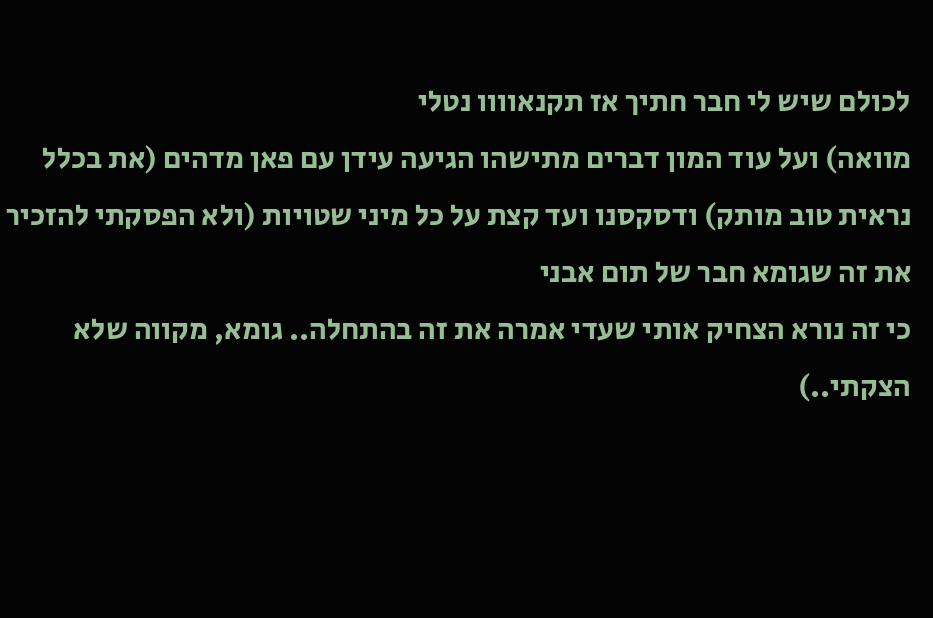לכולם שיש לי חבר חתיך אז תקנאוווו נטלי
מוואה) ועל עוד המון דברים מתישהו הגיעה עידן עם פאן מדהים (את בכלל נראית טוב מותק) ודסקסנו ועד קצת על כל מיני שטויות (ולא הפסקתי להזכיר את זה שגומא חבר של תום אבני
כי זה נורא הצחיק אותי שעדי אמרה את זה בהתחלה.. גומא, מקווה שלא הצקתי..)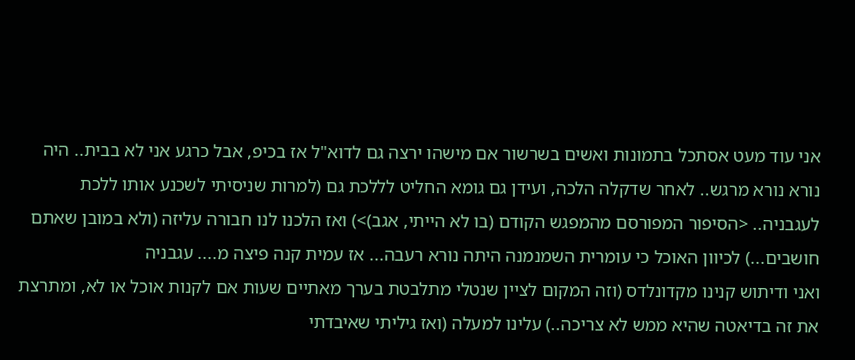אני עוד מעט אסתכל בתמונות ואשים בשרשור אם מישהו ירצה גם לדוא"ל אז בכיפ, אבל כרגע אני לא בבית.. היה נורא נורא מרגש.. לאחר שדקלה הלכה, ועידן גם גומא החליט לללכת גם (למרות שניסיתי לשכנע אותו ללכת לעגבניה.. <הסיפור המפורסם מהמפגש הקודם (בו לא הייתי, אגב)>) ואז הלכנו לנו חבורה עליזה (ולא במובן שאתם חושבים...) לכיוון האוכל כי עומרית השמנמנה היתה נורא רעבה... אז עמית קנה פיצה מ.... עגבניה
ואני ודיתוש קנינו מקדונלדס (וזה המקום לציין שנטלי מתלבטת בערך מאתיים שעות אם לקנות אוכל או לא, ומתרצת את זה בדיאטה שהיא ממש לא צריכה..) עלינו למעלה (ואז גיליתי שאיבדתי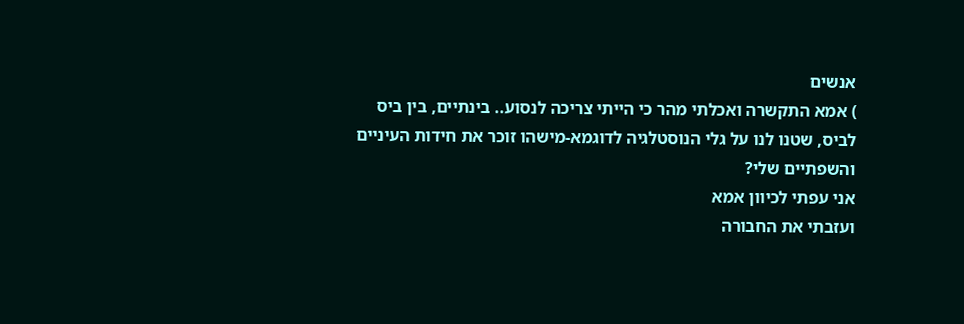אנשים
) אמא התקשרה ואכלתי מהר כי הייתי צריכה לנסוע.. בינתיים, בין ביס לביס, שטנו לנו על גלי הנוסטלגיה לדוגמא-מישהו זוכר את חידות העיניים והשפתיים שלי?
אני עפתי לכיוון אמא
ועזבתי את החבורה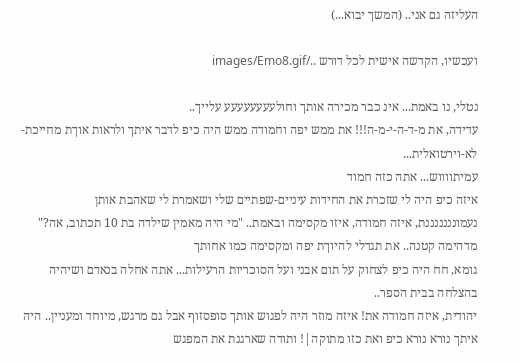העליזה גם אני.. (המשך יבוא...)

ועכשיו, הקדשה אישית לכל דורש ../images/Emo8.gif

נטלי, נו באמת... אינ כבר מכירה אותך וחולעעעעעעעע עלייך..
עדידה, את מ-ד-ה-י-מ-ה!!! את ממש יפה וחמודה ממש היה כיפ לדבר איתך ולראות אוךת מחייכת-לא-וירטואלית...
עמיתווווש... אתה כזה חמוד
איזה כיפ היה לי שזכרת את החידות עיניים-שפתיים שלי ושאמרת לי שאהבת אותן
נעמונננננננת, איזה חמודה, איזו מקסימה ובאמת.. "מי היה מאמין שילדה בת 10 תכתוב, אה?" מדהימה קטנה.. את תגדלי להיוךת יפה ומקסימה כמו אחותך
גומא, חח היה כיפ לצחוק על תום אבני ועל הסוכריות הרעילות... אתה אחלה בנאדם ושיהיה בהצלחה בבית הספר..
יהודית, איזה חמודה את! איזה מוזר היה לפגוש אותך סופסזוף אבל גם מרגש, מיוחד ומעניין.. היה איתך נורא נורא כיפ ואת כזו מתוקה|! ותודה שארגנת את המפגש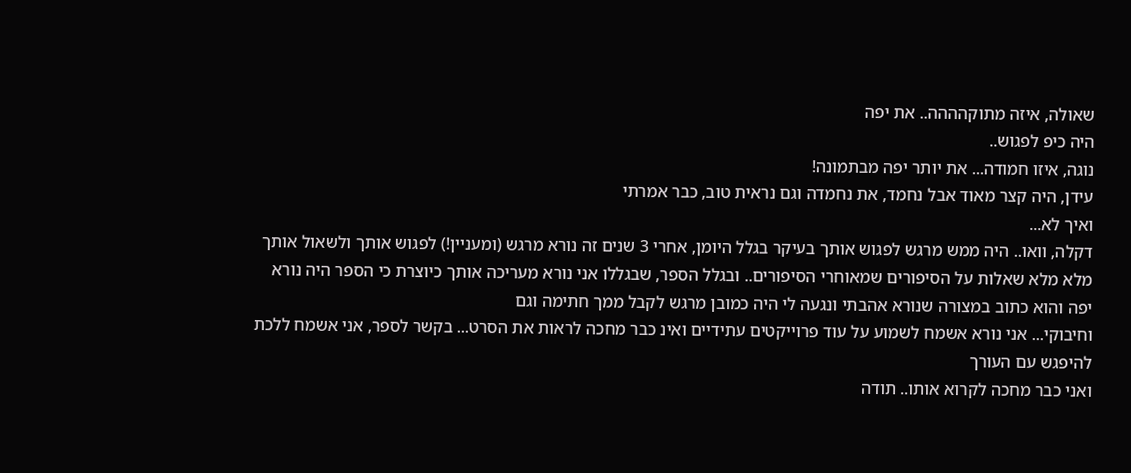שאולה, איזה מתוקהההה.. את יפה
היה כיפ לפגוש..
נוגה, איזו חמודה... את יותר יפה מבתמונה!
עידן, היה קצר מאוד אבל נחמד, את נחמדה וגם נראית טוב, כבר אמרתי
ואיך לא...
דקלה, וואו.. היה ממש מרגש לפגוש אותך בעיקר בגלל היומן, אחרי 3 שנים זה נורא מרגש (ומעניין!) לפגוש אותך ולשאול אותך מלא מלא שאלות על הסיפורים שמאוחרי הסיפורים.. ובגלל הספר, שבגללו אני נורא מעריכה אותך כיוצרת כי הספר היה נורא יפה והוא כתוב במצורה שנורא אהבתי ונגעה לי היה כמובן מרגש לקבל ממך חתימה וגם
וחיבוקי... אני נורא אשמח לשמוע על עוד פרוייקטים עתידיים ואינ כבר מחכה לראות את הסרט... בקשר לספר, אני אשמח ללכת להיפגש עם העורך
ואני כבר מחכה לקרוא אותו.. תודה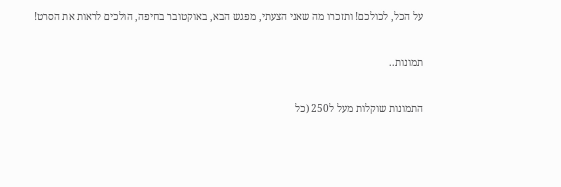על הכל, לכולכם! ותזכרו מה שאני הצעתי, מפגש הבא, באוקטובר בחיפה, הולכים לראות את הסרט!

תמונות..

התמונות שוקלות מעל ל250 (כל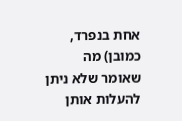אחת בנפרד, כמובן) מה שאומר שלא ניתן להעלות אותן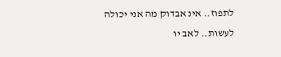לתפוז.. אינ אבדוק מה אני יכולה לעשות.. לאב יו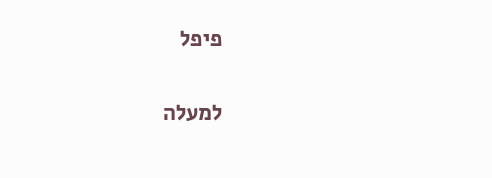פיפל

למעלה